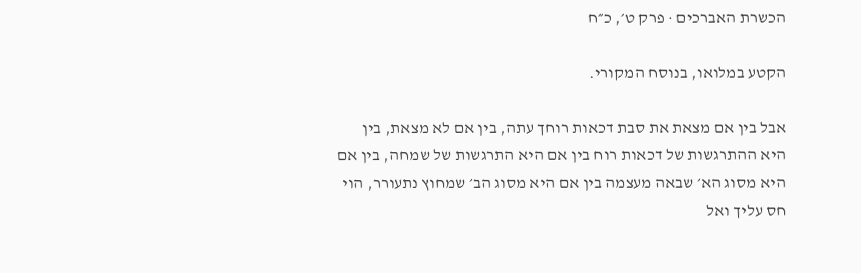הכשרת האברכים · פרק ט׳, כ״ח

הקטע במלואו, בנוסח המקורי.

אבל בין אם מצאת את סבת דכאות רוחך עתה, בין אם לא מצאת, בין היא ההתרגשות של דכאות רוח בין אם היא התרגשות של שמחה, בין אם היא מסוג הא׳ שבאה מעצמה בין אם היא מסוג הב׳ שמחוץ נתעורר, הוי חס עליך ואל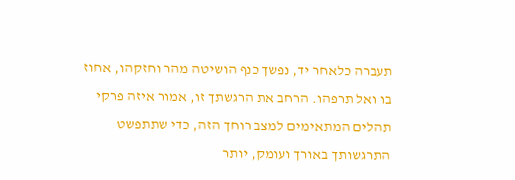תעברה כלאחר יד, נפשך כנף הושיטה מהר וחזקהו, אחוז בו ואל תרפהו. הרחב את הרגשתך זו, אמור איזה פרקי תהלים המתאימים למצב רוחך הזה, כדי שתתפשט התרגשותך באורך ועומק, יותר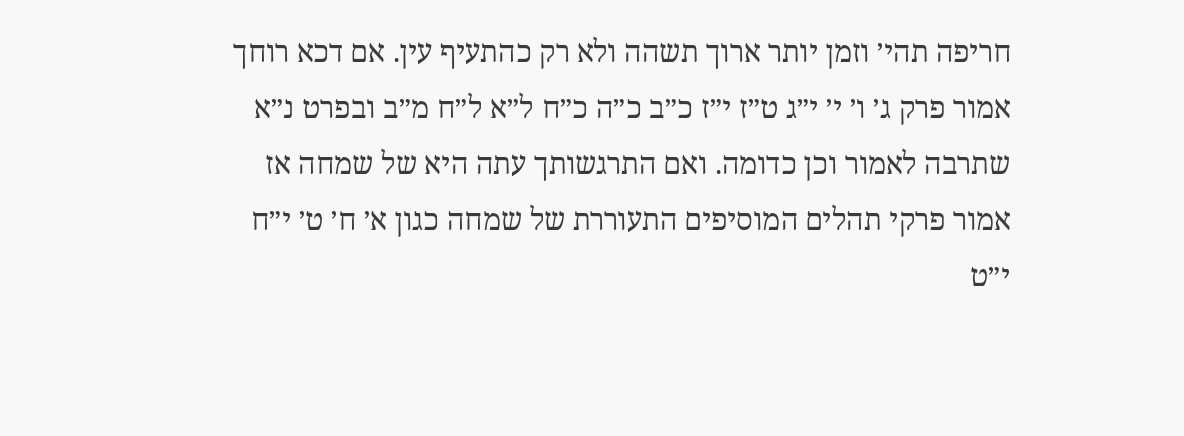חריפה תהי׳ וזמן יותר ארוך תשהה ולא רק כהתעיף עין. אם דכא רוחך אמור פרק ג׳ ו׳ י׳ י״ג ט״ז י״ז כ״ב כ״ה כ״ח ל״א ל״ח מ״ב ובפרט נ״א שתרבה לאמור וכן כדומה. ואם התרגשותך עתה היא של שמחה אז אמור פרקי תהלים המוסיפים התעוררת של שמחה כגון א׳ ח׳ ט׳ י״ח י״ט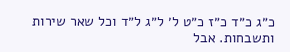כ״ג כ״ד כ״ז כ״ט ל׳ ל״ג ל״ד וכל שאר שירות ותשבחות. אבל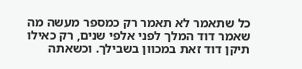כל שתאמר לא תאמר רק כמספר מעשה מה שאמר דוד המלך לפני אלפי שנים, רק כאילו תיקן דוד זאת במכוון בשבילך. וכשאתה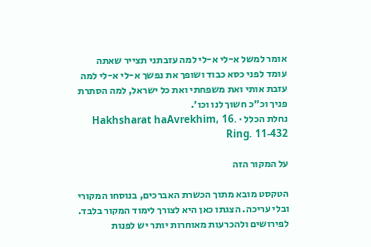אומר למשל א-לי א-לי למה עזבתני תצייר שאתה עומד לפני כסא כבוד ושופך את נפשך א-לי א-לי למה עזבת אותי ואת משפחתי ואת כל ישראל, למה הסתרת פניך וכ״כ חשוך לנו וכו׳.
נחלת הכלל · Hakhsharat haAvrekhim, 16. Ring. 11-432

על המקור הזה

הטקסט מובא מתוך הכשרת האברכים, בנוסחו המקורי ובלי עריכה. הצגתו כאן היא לצורך לימוד המקור בלבד. לפירושים ולהכרעות מאוחרות יותר יש לפנות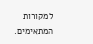למקורות המתאימים.